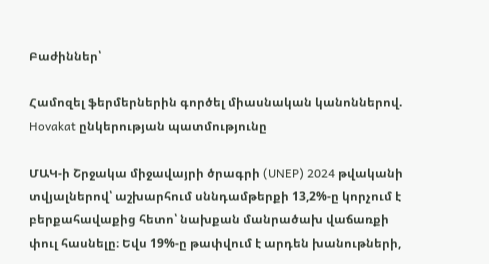Բաժիններ՝

Համոզել ֆերմերներին գործել միասնական կանոններով. Hovakat ընկերության պատմությունը

ՄԱԿ-ի Շրջակա միջավայրի ծրագրի (UNEP) 2024 թվականի տվյալներով՝ աշխարհում սննդամթերքի 13,2%-ը կորչում է բերքահավաքից հետո՝ նախքան մանրածախ վաճառքի փուլ հասնելը։ Եվս 19%-ը թափվում է արդեն խանութների,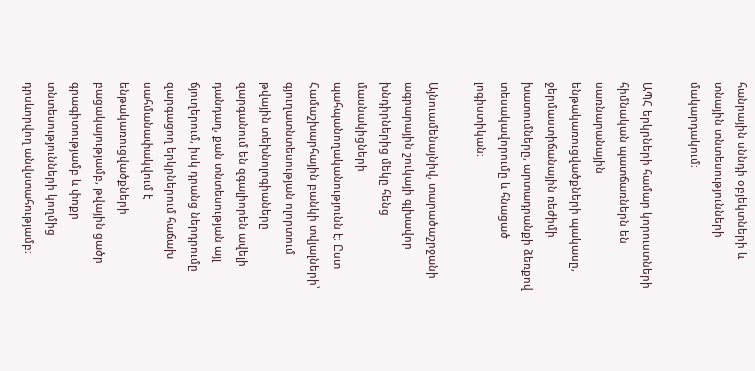հանրային սննդի օբյեկտների և տնային տնտեսությունների մակարդակում։

ԱՊՀ երկրների համար կորուստների հիմնական պատճառներն են սառնարանային ենթակառուցվածքների պակասը, ջերմաստիճանային ռեժիմի խատումները, արտադրանքի ձեռքով տեսակավորումը և հնացած լոգիստիկան։

Այնուամենայնիվ, տարածաշրջանի ագրարային շուկայի գլխավոր խնդիրներից մեկը հենց մասնակիցների պահպանողականությունն է։ Ըստ Համաշխարհային բանկի տվյալների՝ գյուղատնտեսության ոլորտում թվային տեխնոլոգիաները զարգանում են զգալիորեն ավելի դանդաղ, քան տնտեսության այլ ճյուղերում, իսկ դրանց ներդրումը զարգացող երկրներում հաճախ սահմանափակվում է ենթակառուցվածքների բացակայությամբ, թվային ցածր գրագիտությամբ և փոքր տնտեսությունների կողմից դրսևորվող անվստահությամբ։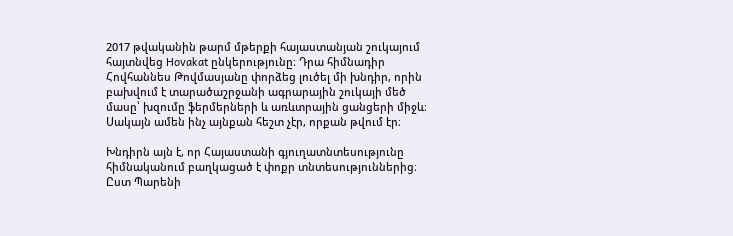2017 թվականին թարմ մթերքի հայաստանյան շուկայում հայտնվեց Hovakat ընկերությունը։ Դրա հիմնադիր Հովհաննես Թովմասյանը փորձեց լուծել մի խնդիր, որին բախվում է տարածաշրջանի ագրարային շուկայի մեծ մասը՝ խզումը ֆերմերների և առևտրային ցանցերի միջև։ Սակայն ամեն ինչ այնքան հեշտ չէր, որքան թվում էր։

Խնդիրն այն է, որ Հայաստանի գյուղատնտեսությունը հիմնականում բաղկացած է փոքր տնտեսություններից։ Ըստ Պարենի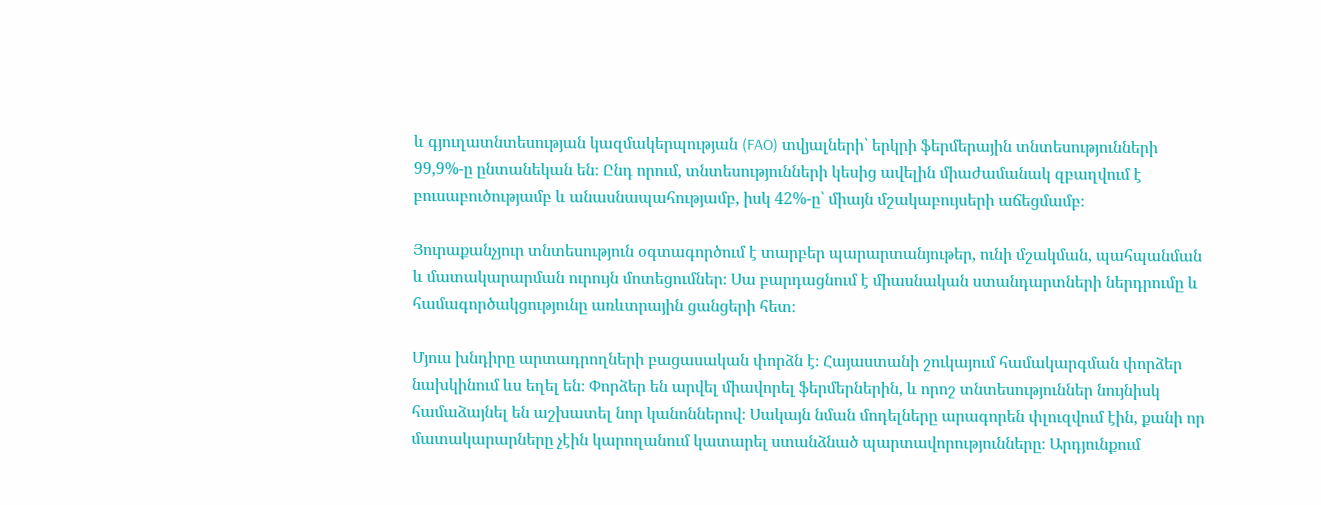և գյուղատնտեսության կազմակերպության (FAO) տվյալների՝ երկրի ֆերմերային տնտեսությունների 99,9%-ը ընտանեկան են։ Ընդ որում, տնտեսությունների կեսից ավելին միաժամանակ զբաղվում է բուսաբուծությամբ և անասնապահությամբ, իսկ 42%-ը՝ միայն մշակաբույսերի աճեցմամբ։

Յուրաքանչյուր տնտեսություն օգտագործում է տարբեր պարարտանյութեր, ունի մշակման, պահպանման և մատակարարման ուրույն մոտեցումներ։ Սա բարդացնում է միասնական ստանդարտների ներդրումը և համագործակցությունը առևտրային ցանցերի հետ։

Մյուս խնդիրը արտադրողների բացասական փորձն է։ Հայաստանի շուկայում համակարգման փորձեր նախկինում ևս եղել են։ Փորձեր են արվել միավորել ֆերմերներին, և որոշ տնտեսություններ նույնիսկ համաձայնել են աշխատել նոր կանոններով։ Սակայն նման մոդելները արագորեն փլուզվում էին, քանի որ մատակարարները չէին կարողանում կատարել ստանձնած պարտավորությունները։ Արդյունքում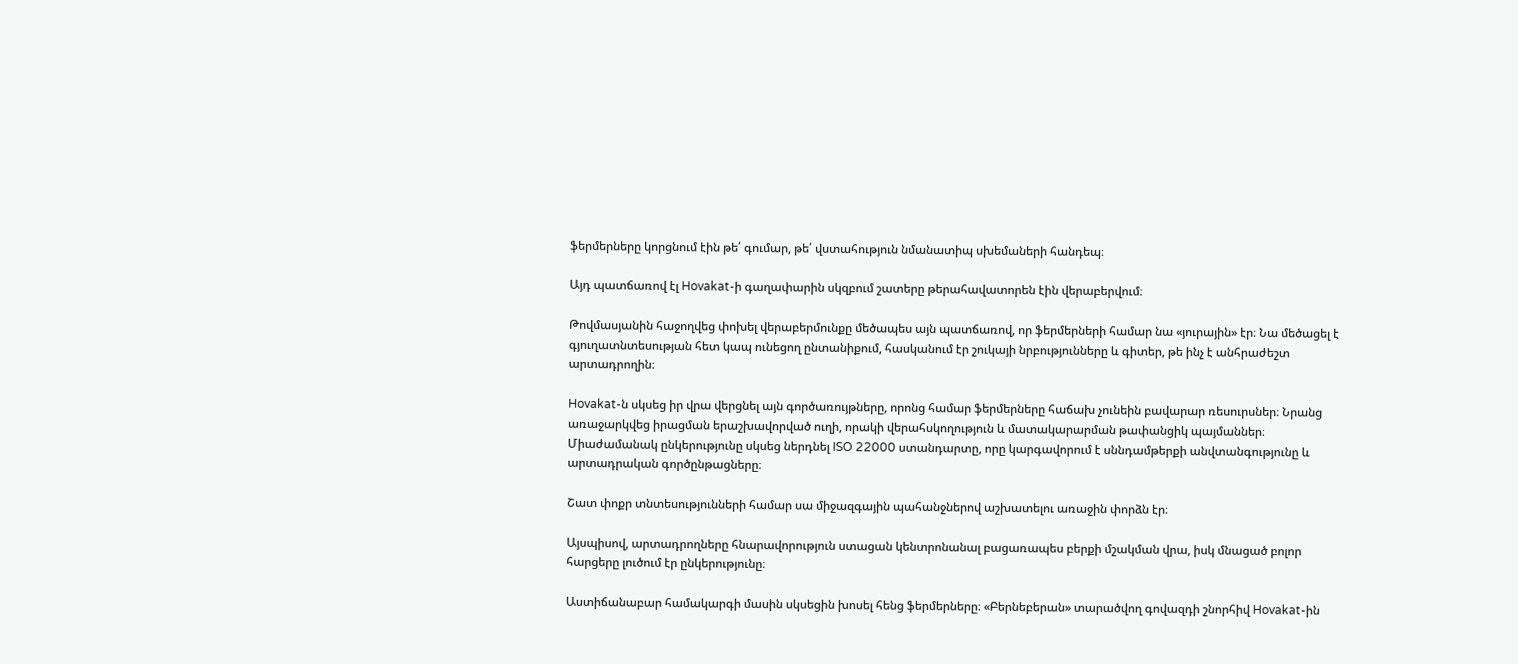ֆերմերները կորցնում էին թե՛ գումար, թե՛ վստահություն նմանատիպ սխեմաների հանդեպ։

Այդ պատճառով էլ Hovakat-ի գաղափարին սկզբում շատերը թերահավատորեն էին վերաբերվում։

Թովմասյանին հաջողվեց փոխել վերաբերմունքը մեծապես այն պատճառով, որ ֆերմերների համար նա «յուրային» էր։ Նա մեծացել է գյուղատնտեսության հետ կապ ունեցող ընտանիքում, հասկանում էր շուկայի նրբությունները և գիտեր, թե ինչ է անհրաժեշտ արտադրողին։

Hovakat-ն սկսեց իր վրա վերցնել այն գործառույթները, որոնց համար ֆերմերները հաճախ չունեին բավարար ռեսուրսներ։ Նրանց առաջարկվեց իրացման երաշխավորված ուղի, որակի վերահսկողություն և մատակարարման թափանցիկ պայմաններ։ Միաժամանակ ընկերությունը սկսեց ներդնել ISO 22000 ստանդարտը, որը կարգավորում է սննդամթերքի անվտանգությունը և արտադրական գործընթացները։

Շատ փոքր տնտեսությունների համար սա միջազգային պահանջներով աշխատելու առաջին փորձն էր։

Այսպիսով, արտադրողները հնարավորություն ստացան կենտրոնանալ բացառապես բերքի մշակման վրա, իսկ մնացած բոլոր հարցերը լուծում էր ընկերությունը։

Աստիճանաբար համակարգի մասին սկսեցին խոսել հենց ֆերմերները։ «Բերնեբերան» տարածվող գովազդի շնորհիվ Hovakat-ին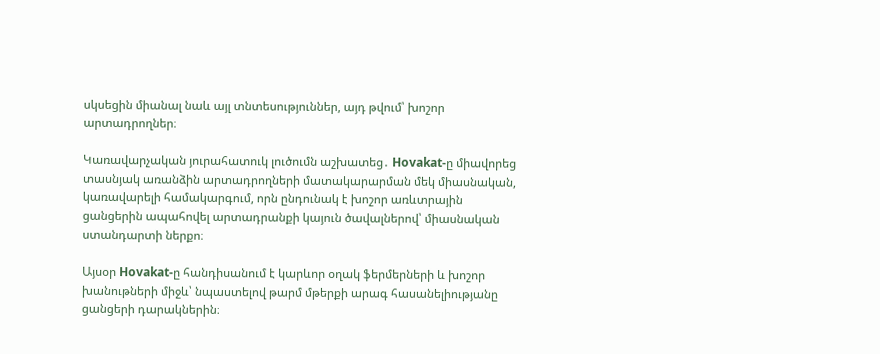սկսեցին միանալ նաև այլ տնտեսություններ, այդ թվում՝ խոշոր արտադրողներ։

Կառավարչական յուրահատուկ լուծումն աշխատեց․ Hovakat-ը միավորեց տասնյակ առանձին արտադրողների մատակարարման մեկ միասնական, կառավարելի համակարգում, որն ընդունակ է խոշոր առևտրային ցանցերին ապահովել արտադրանքի կայուն ծավալներով՝ միասնական ստանդարտի ներքո։

Այսօր Hovakat-ը հանդիսանում է կարևոր օղակ ֆերմերների և խոշոր խանութների միջև՝ նպաստելով թարմ մթերքի արագ հասանելիությանը ցանցերի դարակներին։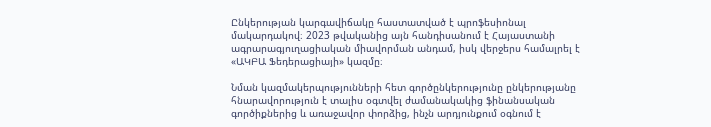Ընկերության կարգավիճակը հաստատված է պրոֆեսիոնալ մակարդակով։ 2023 թվականից այն հանդիսանում է Հայաստանի ագրարագյուղացիական միավորման անդամ, իսկ վերջերս համալրել է «ԱԿԲԱ Ֆեդերացիայի» կազմը։

Նման կազմակերպությունների հետ գործընկերությունը ընկերությանը հնարավորություն է տալիս օգտվել ժամանակակից ֆինանսական գործիքներից և առաջավոր փորձից, ինչն արդյունքում օգնում է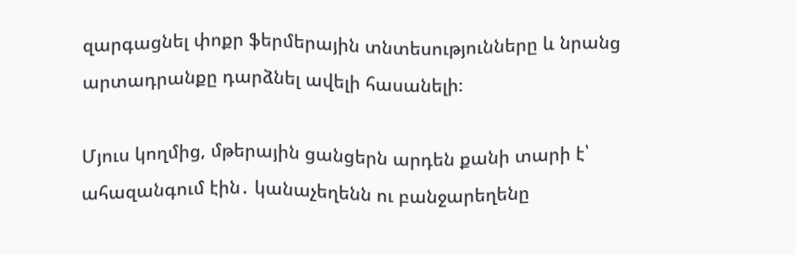զարգացնել փոքր ֆերմերային տնտեսությունները և նրանց արտադրանքը դարձնել ավելի հասանելի։

Մյուս կողմից, մթերային ցանցերն արդեն քանի տարի է՝ ահազանգում էին․ կանաչեղենն ու բանջարեղենը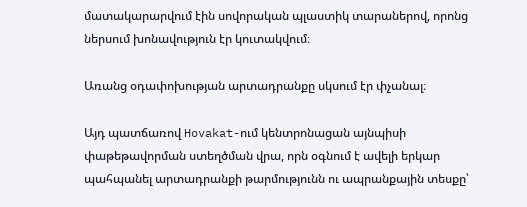մատակարարվում էին սովորական պլաստիկ տարաներով, որոնց ներսում խոնավություն էր կուտակվում։

Առանց օդափոխության արտադրանքը սկսում էր փչանալ։

Այդ պատճառով Hovakat-ում կենտրոնացան այնպիսի փաթեթավորման ստեղծման վրա, որն օգնում է ավելի երկար պահպանել արտադրանքի թարմությունն ու ապրանքային տեսքը՝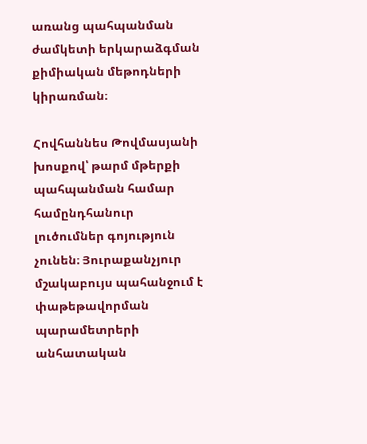առանց պահպանման ժամկետի երկարաձգման քիմիական մեթոդների կիրառման։

Հովհաննես Թովմասյանի խոսքով՝ թարմ մթերքի պահպանման համար համընդհանուր լուծումներ գոյություն չունեն։ Յուրաքանչյուր մշակաբույս պահանջում է փաթեթավորման պարամետրերի անհատական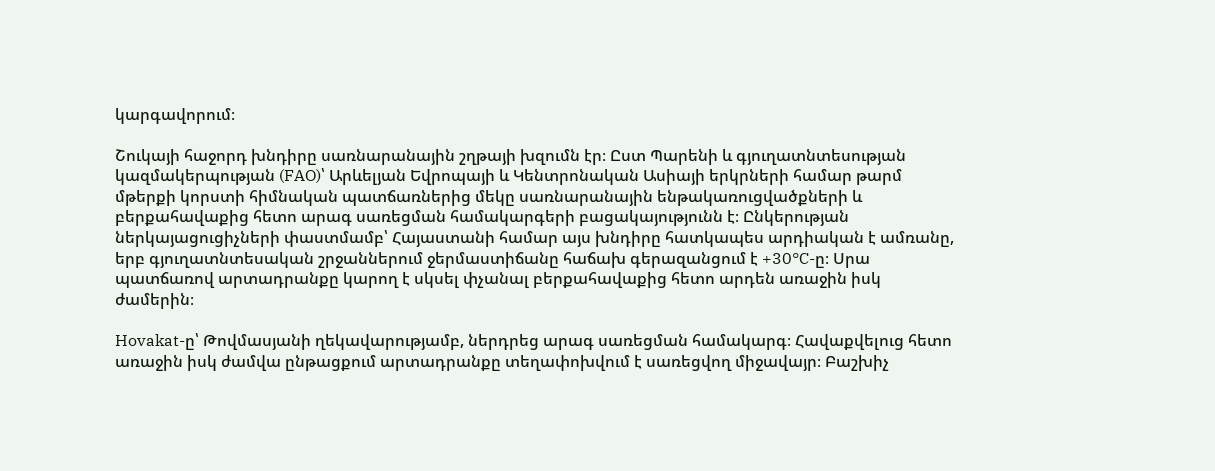կարգավորում։

Շուկայի հաջորդ խնդիրը սառնարանային շղթայի խզումն էր։ Ըստ Պարենի և գյուղատնտեսության կազմակերպության (FAO)՝ Արևելյան Եվրոպայի և Կենտրոնական Ասիայի երկրների համար թարմ մթերքի կորստի հիմնական պատճառներից մեկը սառնարանային ենթակառուցվածքների և բերքահավաքից հետո արագ սառեցման համակարգերի բացակայությունն է։ Ընկերության ներկայացուցիչների փաստմամբ՝ Հայաստանի համար այս խնդիրը հատկապես արդիական է ամռանը, երբ գյուղատնտեսական շրջաններում ջերմաստիճանը հաճախ գերազանցում է +30°C-ը։ Սրա պատճառով արտադրանքը կարող է սկսել փչանալ բերքահավաքից հետո արդեն առաջին իսկ ժամերին։

Hovakat-ը՝ Թովմասյանի ղեկավարությամբ, ներդրեց արագ սառեցման համակարգ։ Հավաքվելուց հետո առաջին իսկ ժամվա ընթացքում արտադրանքը տեղափոխվում է սառեցվող միջավայր։ Բաշխիչ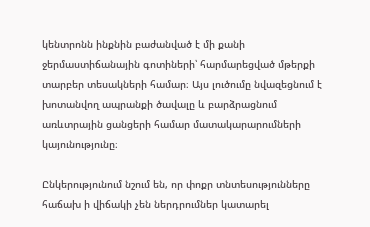կենտրոնն ինքնին բաժանված է մի քանի ջերմաստիճանային գոտիների՝ հարմարեցված մթերքի տարբեր տեսակների համար։ Այս լուծումը նվազեցնում է խոտանվող ապրանքի ծավալը և բարձրացնում առևտրային ցանցերի համար մատակարարումների կայունությունը։

Ընկերությունում նշում են, որ փոքր տնտեսությունները հաճախ ի վիճակի չեն ներդրումներ կատարել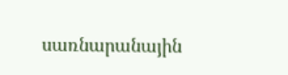սառնարանային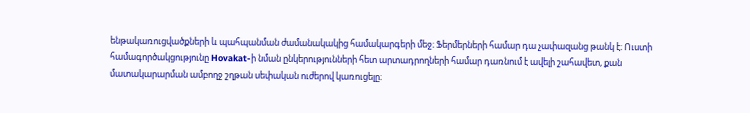ենթակառուցվածքների և պահպանման ժամանակակից համակարգերի մեջ։ Ֆերմերների համար դա չափազանց թանկ է։ Ուստի համագործակցությունը Hovakat-ի նման ընկերությունների հետ արտադրողների համար դառնում է ավելի շահավետ, քան մատակարարման ամբողջ շղթան սեփական ուժերով կառուցելը։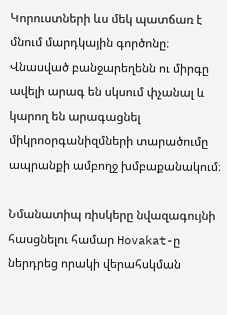Կորուստների ևս մեկ պատճառ է մնում մարդկային գործոնը։ Վնասված բանջարեղենն ու միրգը ավելի արագ են սկսում փչանալ և կարող են արագացնել միկրոօրգանիզմների տարածումը ապրանքի ամբողջ խմբաքանակում։

Նմանատիպ ռիսկերը նվազագույնի հասցնելու համար Hovakat-ը ներդրեց որակի վերահսկման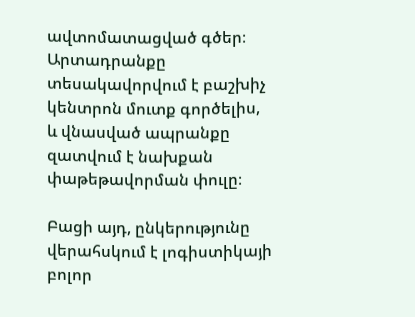ավտոմատացված գծեր։ Արտադրանքը տեսակավորվում է բաշխիչ կենտրոն մուտք գործելիս, և վնասված ապրանքը զատվում է նախքան փաթեթավորման փուլը։

Բացի այդ, ընկերությունը վերահսկում է լոգիստիկայի բոլոր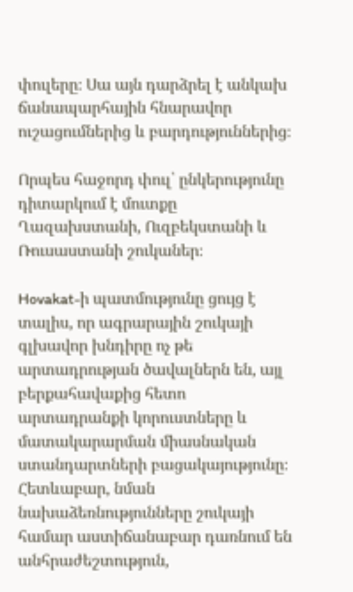փուլերը։ Սա այն դարձրել է անկախ ճանապարհային հնարավոր ուշացումներից և բարդություններից։

Որպես հաջորդ փուլ՝ ընկերությունը դիտարկում է մուտքը Ղազախստանի, Ուզբեկստանի և Ռուսաստանի շուկաներ։

Hovakat-ի պատմությունը ցույց է տալիս, որ ագրարային շուկայի գլխավոր խնդիրը ոչ թե արտադրության ծավալներն են, այլ բերքահավաքից հետո արտադրանքի կորուստները և մատակարարման միասնական ստանդարտների բացակայությունը։ Հետևաբար, նման նախաձեռնությունները շուկայի համար աստիճանաբար դառնում են անհրաժեշտություն,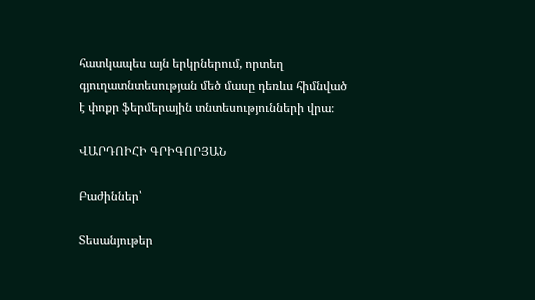հատկապես այն երկրներում, որտեղ գյուղատնտեսության մեծ մասը դեռևս հիմնված է փոքր ֆերմերային տնտեսությունների վրա։

ՎԱՐԴՈԻՀԻ ԳՐԻԳՈՐՅԱՆ

Բաժիններ՝

Տեսանյութեր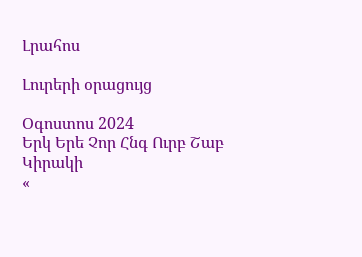Լրահոս

Լուրերի օրացույց

Օգոստոս 2024
Երկ Երե Չոր Հնգ Ուրբ Շաբ Կիրակի
«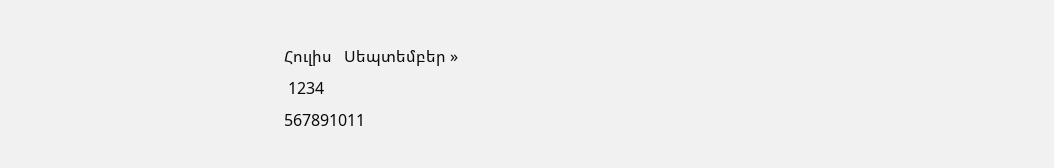Հուլիս   Սեպտեմբեր »
 1234
567891011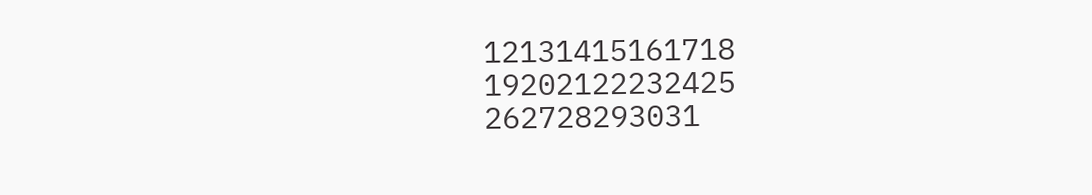12131415161718
19202122232425
262728293031